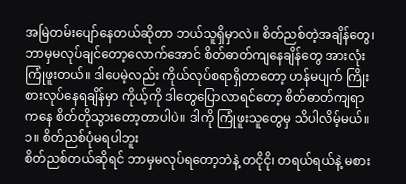အမြဲတမ်းပျော်နေတယ်ဆိုတာ ဘယ်သူရှိမှာလဲ။ စိတ်ညစ်တဲ့အချိန်တွေ၊ ဘာမှမလုပ်ချင်တော့လောက်အောင် စိတ်ဓာတ်ကျနေချိန်တွေ အားလုံး ကြုံဖူးတယ်။ ဒါပေမဲ့လည်း ကိုယ်လုပ်စရာရှိတာတော့ ဟန်မပျက် ကြိုးစားလုပ်နေရချိန်မှာ ကိုယ့်ကို ဒါတွေပြောလာရင်တော့ စိတ်ဓာတ်ကျရာကနေ စိတ်တိုသွားတော့တာပါပဲ။ ဒါကို ကြုံဖူးသူတွေမှ သိပါလိမ့်မယ်။
၁။ စိတ်ညစ်ပုံမရပါဘူး
စိတ်ညစ်တယ်ဆိုရင် ဘာမှမလုပ်ရတော့ဘဲနဲ့ တငိုငို၊ တရယ်ရယ်နဲ့ မစား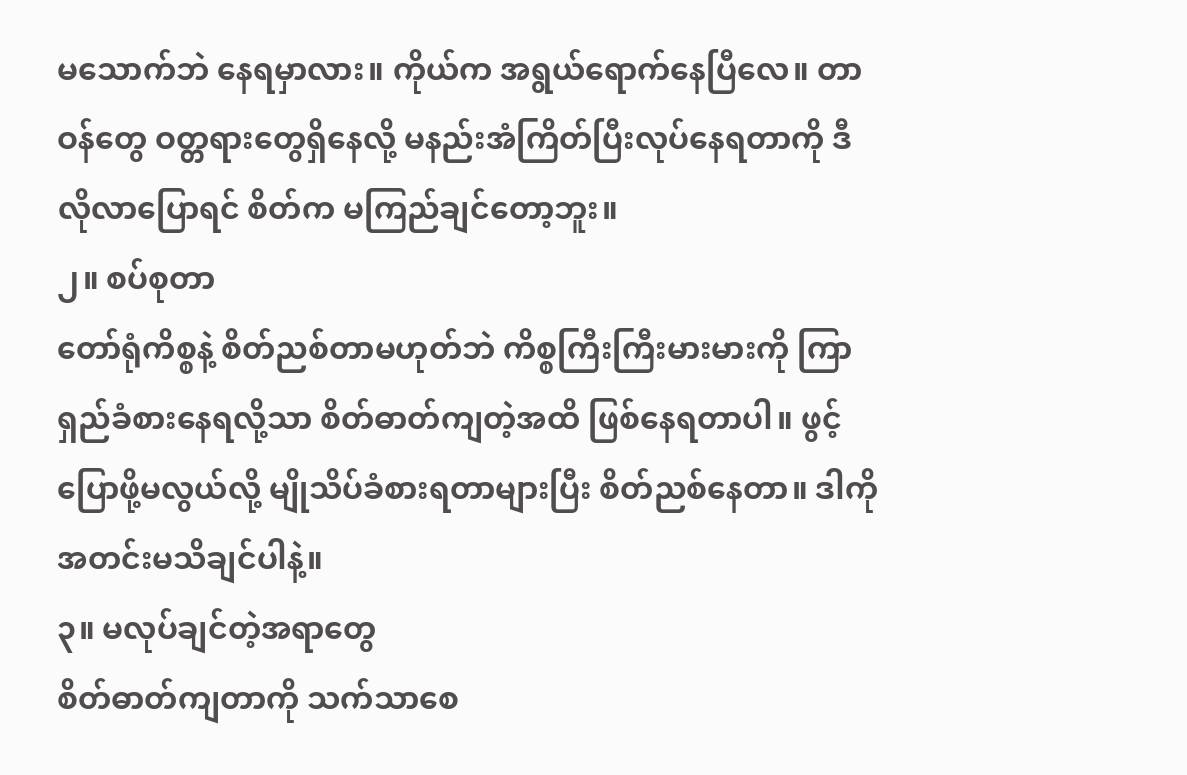မသောက်ဘဲ နေရမှာလား။ ကိုယ်က အရွယ်ရောက်နေပြီလေ။ တာဝန်တွေ ဝတ္တရားတွေရှိနေလို့ မနည်းအံကြိတ်ပြီးလုပ်နေရတာကို ဒီလိုလာပြောရင် စိတ်က မကြည်ချင်တော့ဘူး။
၂။ စပ်စုတာ
တော်ရုံကိစ္စနဲ့ စိတ်ညစ်တာမဟုတ်ဘဲ ကိစ္စကြီးကြီးမားမားကို ကြာရှည်ခံစားနေရလို့သာ စိတ်ဓာတ်ကျတဲ့အထိ ဖြစ်နေရတာပါ။ ဖွင့်ပြောဖို့မလွယ်လို့ မျိုသိပ်ခံစားရတာများပြီး စိတ်ညစ်နေတာ။ ဒါကို အတင်းမသိချင်ပါနဲ့။
၃။ မလုပ်ချင်တဲ့အရာတွေ
စိတ်ဓာတ်ကျတာကို သက်သာစေ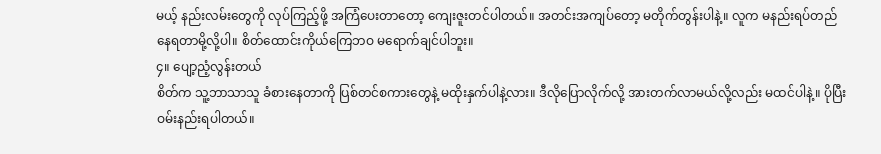မယ့် နည်းလမ်းတွေကို လုပ်ကြည့်ဖို့ အကြံပေးတာတော့ ကျေးဇူးတင်ပါတယ်။ အတင်းအကျပ်တော့ မတိုက်တွန်းပါနဲ့။ လူက မနည်းရပ်တည်နေရတာမို့လို့ပါ။ စိတ်ထောင်းကိုယ်ကြေဘဝ မရောက်ချင်ပါဘူး။
၄။ ပျော့ညံ့လွန်းတယ်
စိတ်က သူ့ဘာသာသူ ခံစားနေတာကို ပြစ်တင်စကားတွေနဲ့ မထိုးနှက်ပါနဲ့လား။ ဒီလိုပြောလိုက်လို့ အားတက်လာမယ်လို့လည်း မထင်ပါနဲ့။ ပိုပြီးဝမ်းနည်းရပါတယ်။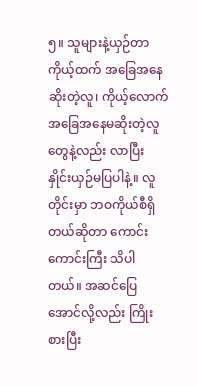၅။ သူများနဲ့ယှဉ်တာ
ကိုယ့်ထက် အခြေအနေဆိုးတဲ့လူ၊ ကိုယ့်လောက် အခြေအနေမဆိုးတဲ့လူတွေနဲ့လည်း လာပြီး နှိုင်းယှဉ်မပြပါနဲ့။ လူတိုင်းမှာ ဘဝကိုယ်စီရှိတယ်ဆိုတာ ကောင်းကောင်းကြီး သိပါတယ်။ အဆင်ပြေအောင်လို့လည်း ကြိုးစားပြီး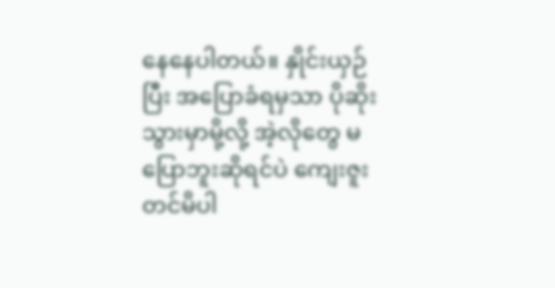နေနေပါတယ်။ နှိုင်းယှဉ်ပြီး အပြောခံရမှသာ ပိုဆိုးသွားမှာမို့လို့ အဲ့လိုတွေ မပြောဘူးဆိုရင်ပဲ ကျေးဇူးတင်မိပါ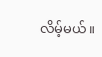လိမ့်မယ်။